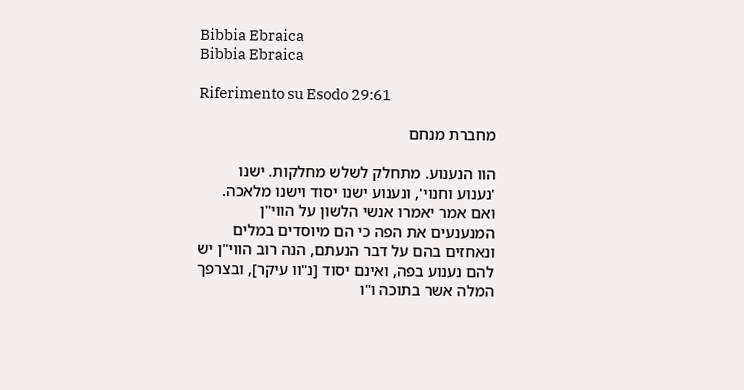Bibbia Ebraica
Bibbia Ebraica

Riferimento su Esodo 29:61

מחברת מנחם

הוו הנענוע. מתחלק לשלש מחלקות. ישנו 'נענוע וחנוי', ונענוע ישנו יסוד וישנו מלאכה. ואם אמר יאמרו אנשי הלשון על הווי"ן המנענעים את הפה כי הם מיוסדים במלים ונאחזים בהם על דבר הנעתם, הנה רוב הווי"ן יש להם נענוע בפה, ואינם יסוד [נ"וו עיקר], ובצרפך המלה אשר בתוכה ו"ו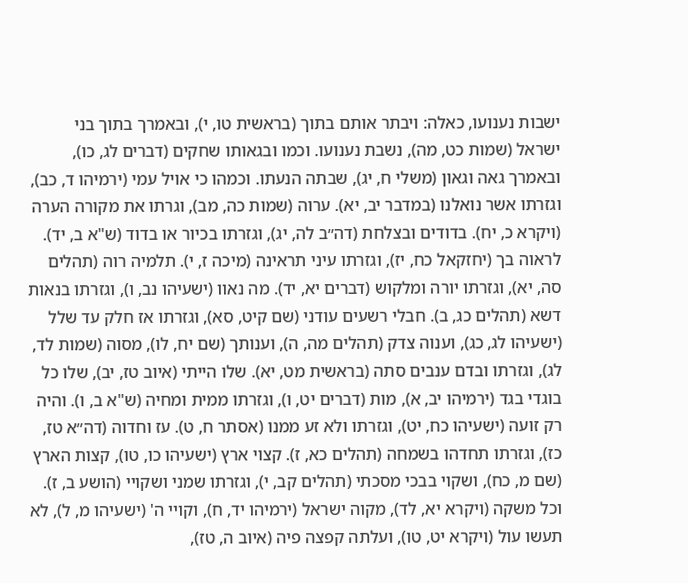ישבות נענועו, כאלה: ויבתר אותם בתוך (בראשית טו, י), ובאמרך בתוך בני ישראל (שמות כט, מה), נשבת נענועו. וכמו ובגאותו שחקים (דברים לג, כו), ובאמרך גאה וגאון (משלי ח, יג), שבתה הנעתו. וכמהו כי אויל עמי (ירמיהו ד, כב), וגזרתו אשר נואלנו (במדבר יב, יא). ערוה (שמות כה, מב), וגרתו את מקורה הערה (ויקרא כ, יח). בדודים ובצלחת (דה״ב לה, יג), וגזרתו בכיור או בדוד (ש"א ב, יד). לראוה בך (יחזקאל כח, יז), וגזרתו עיני תראינה (מיכה ז, י). תלמיה רוה (תהלים סה, יא), וגזרתו יורה ומלקוש (דברים יא, יד). מה נאוו (ישעיהו נב, ו), וגזרתו בנאות דשא (תהלים כג, ב). חבלי רשעים עודני (שם קיט, סא), וגזרתו אז חלק עד שלל (ישעיהו לג, כג), וענוה צדק (תהלים מה, ה), וענותך (שם יח, לו), מסוה (שמות לד, לג), וגזרתו ובדם ענבים סתה (בראשית מט, יא). שלו הייתי (איוב טז, יב), שלו כל בוגדי בגד (ירמיהו יב, א), מות (דברים יט, ו), וגזרתו ממית ומחיה (ש"א ב, ו). והיה רק זועה (ישעיהו כח, יט), וגזרתו ולא זע ממנו (אסתר ח, ט). עז וחדוה (דה״א טז, כז), וגזרתו תחדהו בשמחה (תהלים כא, ז). קצוי ארץ (ישעיהו כו, טו), קצות הארץ (שם מ, כח), ושקוי בבכי מסכתי (תהלים קב, י), וגזרתו שמני ושקויי (הושע ב, ז). וכל משקה (ויקרא יא, לד), מקוה ישראל (ירמיהו יד, ח), וקויי ה' (ישעיהו מ, ל), לא תעשו עול (ויקרא יט, טו), ועלתה קפצה פיה (איוב ה, טז),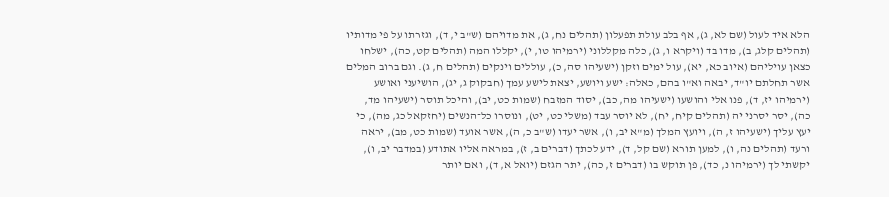הלא איד לעול (שם לא, ג), אף בלב עולת תפעלון (תהלים נח, ג), את מדויהם (ש"ב י, ד), וגזרתו על פי מדותיו (תהלים קלג, ב), מדו בד (ויקרא ו, ג), כלה מקללוני (ירמיהו טו, י), יקללו המה (תהלים קט, כה), ישלחו כצאן עויליהם (איוב כא, יא), עול ימים וזקן (ישעיהו סה, כ), עוללים וינקים (תהלים ח, ג). וגם ברוב המלים אשר תחלתם יו"ד, יבאה וא"ו בהם, כאלה: ישע ויושע, יצאת לישע עמך (חבקוק ג, יג), הושיעני ואושע (ירמיהו יז, ד), פנו אלי והושעו (ישעיהו מה, כב), יסוד המזבח (שמות כט, יב), והיכל תוסר (ישעיהו מד, כה), יסר יסרני יה (תהלים קיח, יח), לא יוסר עבד (משלי כט, יט), ונוסרו כל־הנשים (יחזקאל כג, מה), כי יעץ עליך (ישעיהו ז, ה), ויועץ המלך (מ"א יב, ו), אשר יעדו (ש"ב כ, ה), אשר אועד (שמות כט, מב), יראה ורעד (תהלים נה, ו), למען תורא (שם קל, ד), ידע לכתך (דברים ב, ז), במראה אליו אתודע (במדבר יב, ו), יקשתי לך (ירמיהו נ, כד), פן תוקש בו (דברים ז, כה), יתר הגזם (יואל א, ד), ואם יותר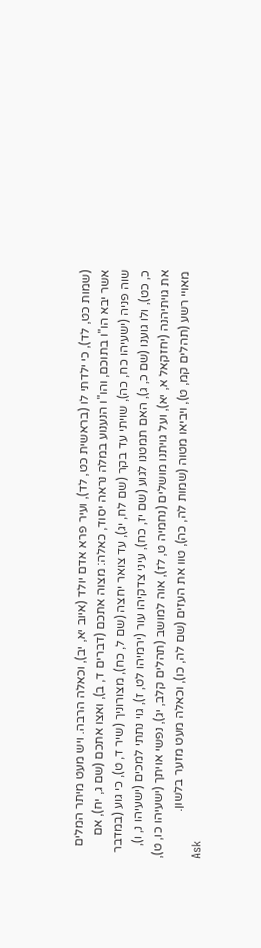(שמות כט, לד), כי ילדתי לו (בראשית כט, לד), ועיר פרא אדם יולד (איוב יא, יב), וכאלה הרבה. ויש מעט מיתר המלים אשר יבא הו"ו בתוכם, והו"ו הנענוע במלה נראה יסוד, כאלה: מצוה אתכם (דברים ד, ב), ואצו אתכם (שם ג, יח), אם שוה פניה (ישעיהו כח, כה), שויתי עד בקר (שם לח, יג), עד צואר יחצה (שם ל, כח), מצורוניך (שיר ד, ט), כי גוע (במדבר כ, כט), ולו גוענו (שם כ, ג), האם תמטנו לגוע (שם יז, כח), עיני צדקיהו עור (ירמיהו לט, ז), גוי נתתי למכים (ישעיהו נ, ו), את גויתיהנה (יחזקאל א, יא), ועל גויתנו מושלים (נחמיה ט, לז), אוה למושב (תהלים קלב, יג), נפשי אויתך (ישעיהו כו, ט), מאויי רשע (תהלים קמ, ט), ויביאו מטוה (שמות לה, כה), טוו את העזים (שם לה, כו), וכאלה מעט מזער בלשון.
Ask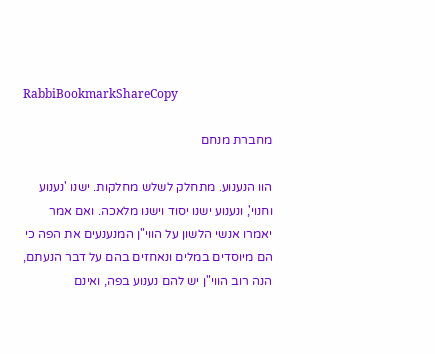RabbiBookmarkShareCopy

מחברת מנחם

הוו הנענוע. מתחלק לשלש מחלקות. ישנו 'נענוע וחנוי', ונענוע ישנו יסוד וישנו מלאכה. ואם אמר יאמרו אנשי הלשון על הווי"ן המנענעים את הפה כי הם מיוסדים במלים ונאחזים בהם על דבר הנעתם, הנה רוב הווי"ן יש להם נענוע בפה, ואינם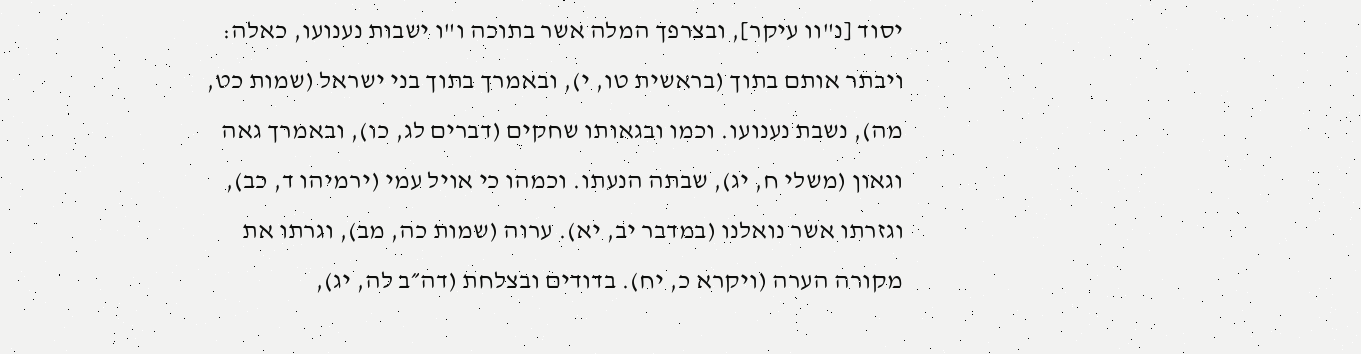יסוד [נ"וו עיקר], ובצרפך המלה אשר בתוכה ו"ו ישבות נענועו, כאלה: ויבתר אותם בתוך (בראשית טו, י), ובאמרך בתוך בני ישראל (שמות כט, מה), נשבת נענועו. וכמו ובגאותו שחקים (דברים לג, כו), ובאמרך גאה וגאון (משלי ח, יג), שבתה הנעתו. וכמהו כי אויל עמי (ירמיהו ד, כב), וגזרתו אשר נואלנו (במדבר יב, יא). ערוה (שמות כה, מב), וגרתו את מקורה הערה (ויקרא כ, יח). בדודים ובצלחת (דה״ב לה, יג),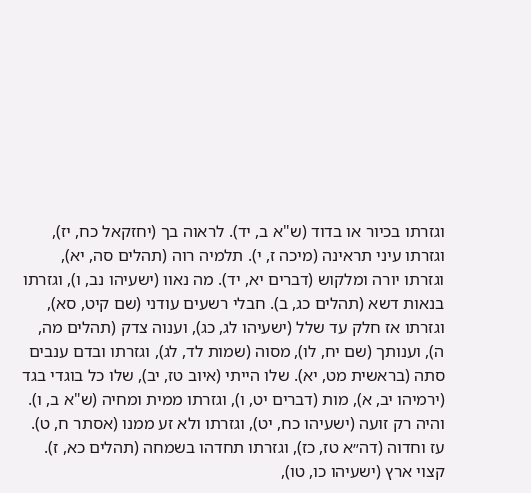וגזרתו בכיור או בדוד (ש"א ב, יד). לראוה בך (יחזקאל כח, יז), וגזרתו עיני תראינה (מיכה ז, י). תלמיה רוה (תהלים סה, יא), וגזרתו יורה ומלקוש (דברים יא, יד). מה נאוו (ישעיהו נב, ו), וגזרתו בנאות דשא (תהלים כג, ב). חבלי רשעים עודני (שם קיט, סא), וגזרתו אז חלק עד שלל (ישעיהו לג, כג), וענוה צדק (תהלים מה, ה), וענותך (שם יח, לו), מסוה (שמות לד, לג), וגזרתו ובדם ענבים סתה (בראשית מט, יא). שלו הייתי (איוב טז, יב), שלו כל בוגדי בגד (ירמיהו יב, א), מות (דברים יט, ו), וגזרתו ממית ומחיה (ש"א ב, ו). והיה רק זועה (ישעיהו כח, יט), וגזרתו ולא זע ממנו (אסתר ח, ט). עז וחדוה (דה״א טז, כז), וגזרתו תחדהו בשמחה (תהלים כא, ז). קצוי ארץ (ישעיהו כו, טו),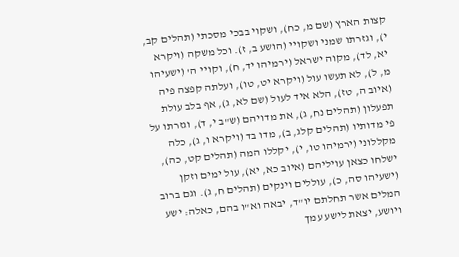קצות הארץ (שם מ, כח), ושקוי בבכי מסכתי (תהלים קב, י), וגזרתו שמני ושקויי (הושע ב, ז). וכל משקה (ויקרא יא, לד), מקוה ישראל (ירמיהו יד, ח), וקויי ה' (ישעיהו מ, ל), לא תעשו עול (ויקרא יט, טו), ועלתה קפצה פיה (איוב ה, טז), הלא איד לעול (שם לא, ג), אף בלב עולת תפעלון (תהלים נח, ג), את מדויהם (ש"ב י, ד), וגזרתו על פי מדותיו (תהלים קלג, ב), מדו בד (ויקרא ו, ג), כלה מקללוני (ירמיהו טו, י), יקללו המה (תהלים קט, כה), ישלחו כצאן עויליהם (איוב כא, יא), עול ימים וזקן (ישעיהו סה, כ), עוללים וינקים (תהלים ח, ג). וגם ברוב המלים אשר תחלתם יו"ד, יבאה וא"ו בהם, כאלה: ישע ויושע, יצאת לישע עמך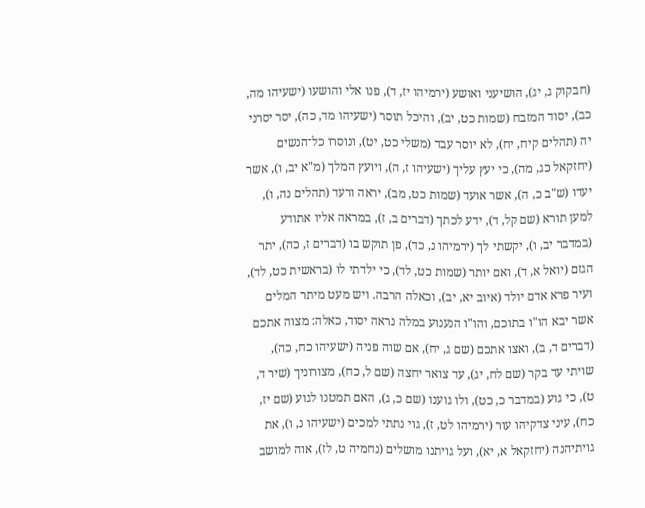(חבקוק ג, יג), הושיעני ואושע (ירמיהו יז, ד), פנו אלי והושעו (ישעיהו מה, כב), יסוד המזבח (שמות כט, יב), והיכל תוסר (ישעיהו מד, כה), יסר יסרני יה (תהלים קיח, יח), לא יוסר עבד (משלי כט, יט), ונוסרו כל־הנשים (יחזקאל כג, מה), כי יעץ עליך (ישעיהו ז, ה), ויועץ המלך (מ"א יב, ו), אשר יעדו (ש"ב כ, ה), אשר אועד (שמות כט, מב), יראה ורעד (תהלים נה, ו), למען תורא (שם קל, ד), ידע לכתך (דברים ב, ז), במראה אליו אתודע (במדבר יב, ו), יקשתי לך (ירמיהו נ, כד), פן תוקש בו (דברים ז, כה), יתר הגזם (יואל א, ד), ואם יותר (שמות כט, לד), כי ילדתי לו (בראשית כט, לד), ועיר פרא אדם יולד (איוב יא, יב), וכאלה הרבה. ויש מעט מיתר המלים אשר יבא הו"ו בתוכם, והו"ו הנענוע במלה נראה יסוד, כאלה: מצוה אתכם (דברים ד, ב), ואצו אתכם (שם ג, יח), אם שוה פניה (ישעיהו כח, כה), שויתי עד בקר (שם לח, יג), עד צואר יחצה (שם ל, כח), מצורוניך (שיר ד, ט), כי גוע (במדבר כ, כט), ולו גוענו (שם כ, ג), האם תמטנו לגוע (שם יז, כח), עיני צדקיהו עור (ירמיהו לט, ז), גוי נתתי למכים (ישעיהו נ, ו), את גויתיהנה (יחזקאל א, יא), ועל גויתנו מושלים (נחמיה ט, לז), אוה למושב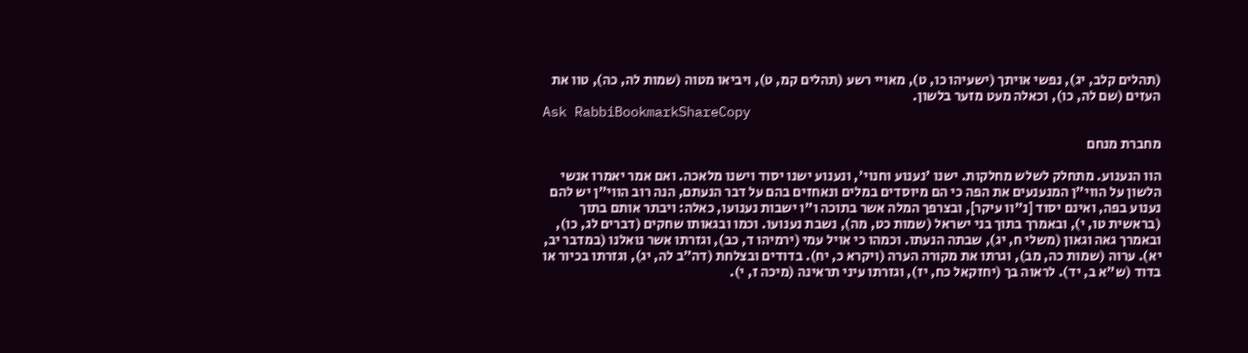(תהלים קלב, יג), נפשי אויתך (ישעיהו כו, ט), מאויי רשע (תהלים קמ, ט), ויביאו מטוה (שמות לה, כה), טוו את העזים (שם לה, כו), וכאלה מעט מזער בלשון.
Ask RabbiBookmarkShareCopy

מחברת מנחם

הוו הנענוע. מתחלק לשלש מחלקות. ישנו 'נענוע וחנוי', ונענוע ישנו יסוד וישנו מלאכה. ואם אמר יאמרו אנשי הלשון על הווי"ן המנענעים את הפה כי הם מיוסדים במלים ונאחזים בהם על דבר הנעתם, הנה רוב הווי"ן יש להם נענוע בפה, ואינם יסוד [נ"וו עיקר], ובצרפך המלה אשר בתוכה ו"ו ישבות נענועו, כאלה: ויבתר אותם בתוך (בראשית טו, י), ובאמרך בתוך בני ישראל (שמות כט, מה), נשבת נענועו. וכמו ובגאותו שחקים (דברים לג, כו), ובאמרך גאה וגאון (משלי ח, יג), שבתה הנעתו. וכמהו כי אויל עמי (ירמיהו ד, כב), וגזרתו אשר נואלנו (במדבר יב, יא). ערוה (שמות כה, מב), וגרתו את מקורה הערה (ויקרא כ, יח). בדודים ובצלחת (דה״ב לה, יג), וגזרתו בכיור או בדוד (ש"א ב, יד). לראוה בך (יחזקאל כח, יז), וגזרתו עיני תראינה (מיכה ז, י).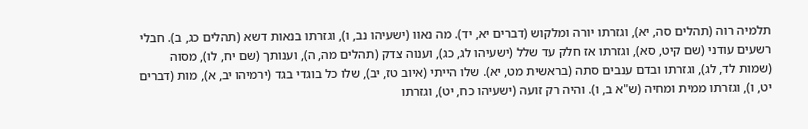תלמיה רוה (תהלים סה, יא), וגזרתו יורה ומלקוש (דברים יא, יד). מה נאוו (ישעיהו נב, ו), וגזרתו בנאות דשא (תהלים כג, ב). חבלי רשעים עודני (שם קיט, סא), וגזרתו אז חלק עד שלל (ישעיהו לג, כג), וענוה צדק (תהלים מה, ה), וענותך (שם יח, לו), מסוה (שמות לד, לג), וגזרתו ובדם ענבים סתה (בראשית מט, יא). שלו הייתי (איוב טז, יב), שלו כל בוגדי בגד (ירמיהו יב, א), מות (דברים יט, ו), וגזרתו ממית ומחיה (ש"א ב, ו). והיה רק זועה (ישעיהו כח, יט), וגזרתו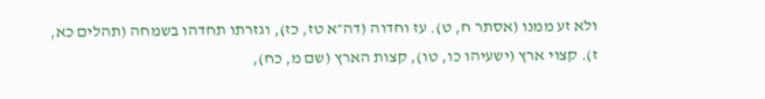ולא זע ממנו (אסתר ח, ט). עז וחדוה (דה״א טז, כז), וגזרתו תחדהו בשמחה (תהלים כא, ז). קצוי ארץ (ישעיהו כו, טו), קצות הארץ (שם מ, כח),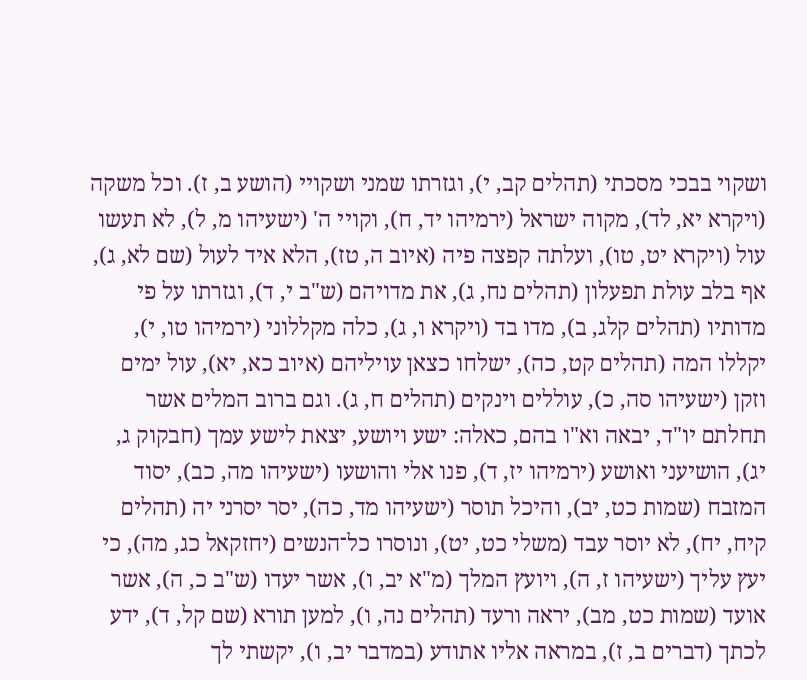ושקוי בבכי מסכתי (תהלים קב, י), וגזרתו שמני ושקויי (הושע ב, ז). וכל משקה (ויקרא יא, לד), מקוה ישראל (ירמיהו יד, ח), וקויי ה' (ישעיהו מ, ל), לא תעשו עול (ויקרא יט, טו), ועלתה קפצה פיה (איוב ה, טז), הלא איד לעול (שם לא, ג), אף בלב עולת תפעלון (תהלים נח, ג), את מדויהם (ש"ב י, ד), וגזרתו על פי מדותיו (תהלים קלג, ב), מדו בד (ויקרא ו, ג), כלה מקללוני (ירמיהו טו, י), יקללו המה (תהלים קט, כה), ישלחו כצאן עויליהם (איוב כא, יא), עול ימים וזקן (ישעיהו סה, כ), עוללים וינקים (תהלים ח, ג). וגם ברוב המלים אשר תחלתם יו"ד, יבאה וא"ו בהם, כאלה: ישע ויושע, יצאת לישע עמך (חבקוק ג, יג), הושיעני ואושע (ירמיהו יז, ד), פנו אלי והושעו (ישעיהו מה, כב), יסוד המזבח (שמות כט, יב), והיכל תוסר (ישעיהו מד, כה), יסר יסרני יה (תהלים קיח, יח), לא יוסר עבד (משלי כט, יט), ונוסרו כל־הנשים (יחזקאל כג, מה), כי יעץ עליך (ישעיהו ז, ה), ויועץ המלך (מ"א יב, ו), אשר יעדו (ש"ב כ, ה), אשר אועד (שמות כט, מב), יראה ורעד (תהלים נה, ו), למען תורא (שם קל, ד), ידע לכתך (דברים ב, ז), במראה אליו אתודע (במדבר יב, ו), יקשתי לך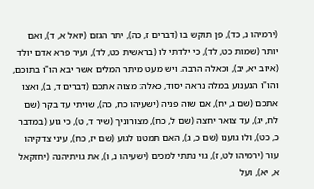(ירמיהו נ, כד), פן תוקש בו (דברים ז, כה), יתר הגזם (יואל א, ד), ואם יותר (שמות כט, לד), כי ילדתי לו (בראשית כט, לד), ועיר פרא אדם יולד (איוב יא, יב), וכאלה הרבה. ויש מעט מיתר המלים אשר יבא הו"ו בתוכם, והו"ו הנענוע במלה נראה יסוד, כאלה: מצוה אתכם (דברים ד, ב), ואצו אתכם (שם ג, יח), אם שוה פניה (ישעיהו כח, כה), שויתי עד בקר (שם לח, יג), עד צואר יחצה (שם ל, כח), מצורוניך (שיר ד, ט), כי גוע (במדבר כ, כט), ולו גוענו (שם כ, ג), האם תמטנו לגוע (שם יז, כח), עיני צדקיהו עור (ירמיהו לט, ז), גוי נתתי למכים (ישעיהו נ, ו), את גויתיהנה (יחזקאל א, יא), ועל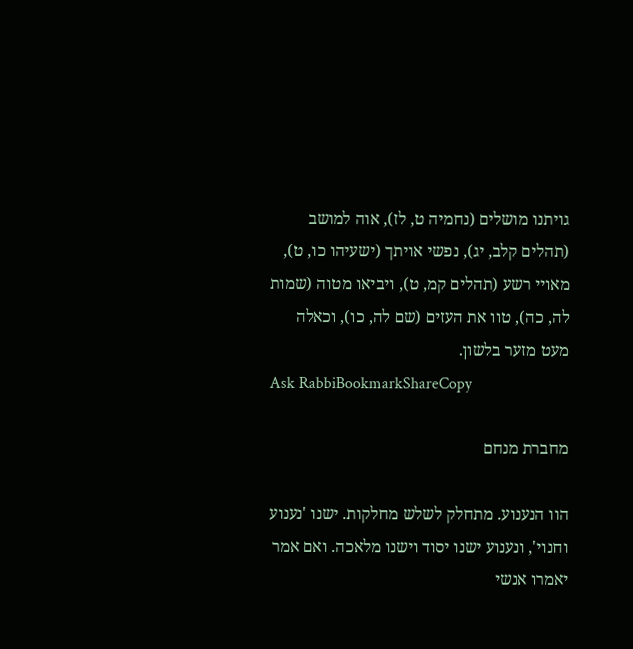גויתנו מושלים (נחמיה ט, לז), אוה למושב (תהלים קלב, יג), נפשי אויתך (ישעיהו כו, ט), מאויי רשע (תהלים קמ, ט), ויביאו מטוה (שמות לה, כה), טוו את העזים (שם לה, כו), וכאלה מעט מזער בלשון.
Ask RabbiBookmarkShareCopy

מחברת מנחם

הוו הנענוע. מתחלק לשלש מחלקות. ישנו 'נענוע וחנוי', ונענוע ישנו יסוד וישנו מלאכה. ואם אמר יאמרו אנשי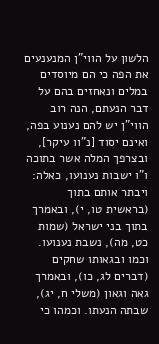הלשון על הווי"ן המנענעים את הפה כי הם מיוסדים במלים ונאחזים בהם על דבר הנעתם, הנה רוב הווי"ן יש להם נענוע בפה, ואינם יסוד [נ"וו עיקר], ובצרפך המלה אשר בתוכה ו"ו ישבות נענועו, כאלה: ויבתר אותם בתוך (בראשית טו, י), ובאמרך בתוך בני ישראל (שמות כט, מה), נשבת נענועו. וכמו ובגאותו שחקים (דברים לג, כו), ובאמרך גאה וגאון (משלי ח, יג), שבתה הנעתו. וכמהו כי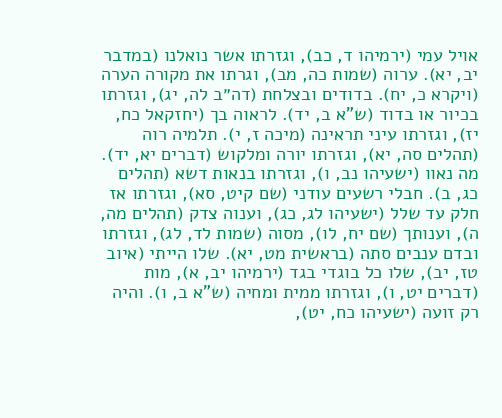אויל עמי (ירמיהו ד, כב), וגזרתו אשר נואלנו (במדבר יב, יא). ערוה (שמות כה, מב), וגרתו את מקורה הערה (ויקרא כ, יח). בדודים ובצלחת (דה״ב לה, יג), וגזרתו בכיור או בדוד (ש"א ב, יד). לראוה בך (יחזקאל כח, יז), וגזרתו עיני תראינה (מיכה ז, י). תלמיה רוה (תהלים סה, יא), וגזרתו יורה ומלקוש (דברים יא, יד). מה נאוו (ישעיהו נב, ו), וגזרתו בנאות דשא (תהלים כג, ב). חבלי רשעים עודני (שם קיט, סא), וגזרתו אז חלק עד שלל (ישעיהו לג, כג), וענוה צדק (תהלים מה, ה), וענותך (שם יח, לו), מסוה (שמות לד, לג), וגזרתו ובדם ענבים סתה (בראשית מט, יא). שלו הייתי (איוב טז, יב), שלו כל בוגדי בגד (ירמיהו יב, א), מות (דברים יט, ו), וגזרתו ממית ומחיה (ש"א ב, ו). והיה רק זועה (ישעיהו כח, יט),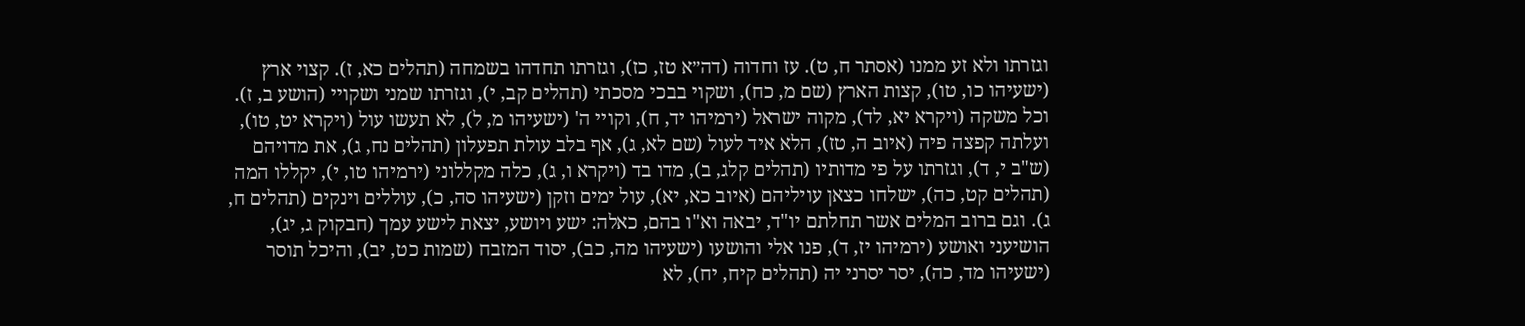וגזרתו ולא זע ממנו (אסתר ח, ט). עז וחדוה (דה״א טז, כז), וגזרתו תחדהו בשמחה (תהלים כא, ז). קצוי ארץ (ישעיהו כו, טו), קצות הארץ (שם מ, כח), ושקוי בבכי מסכתי (תהלים קב, י), וגזרתו שמני ושקויי (הושע ב, ז). וכל משקה (ויקרא יא, לד), מקוה ישראל (ירמיהו יד, ח), וקויי ה' (ישעיהו מ, ל), לא תעשו עול (ויקרא יט, טו), ועלתה קפצה פיה (איוב ה, טז), הלא איד לעול (שם לא, ג), אף בלב עולת תפעלון (תהלים נח, ג), את מדויהם (ש"ב י, ד), וגזרתו על פי מדותיו (תהלים קלג, ב), מדו בד (ויקרא ו, ג), כלה מקללוני (ירמיהו טו, י), יקללו המה (תהלים קט, כה), ישלחו כצאן עויליהם (איוב כא, יא), עול ימים וזקן (ישעיהו סה, כ), עוללים וינקים (תהלים ח, ג). וגם ברוב המלים אשר תחלתם יו"ד, יבאה וא"ו בהם, כאלה: ישע ויושע, יצאת לישע עמך (חבקוק ג, יג), הושיעני ואושע (ירמיהו יז, ד), פנו אלי והושעו (ישעיהו מה, כב), יסוד המזבח (שמות כט, יב), והיכל תוסר (ישעיהו מד, כה), יסר יסרני יה (תהלים קיח, יח), לא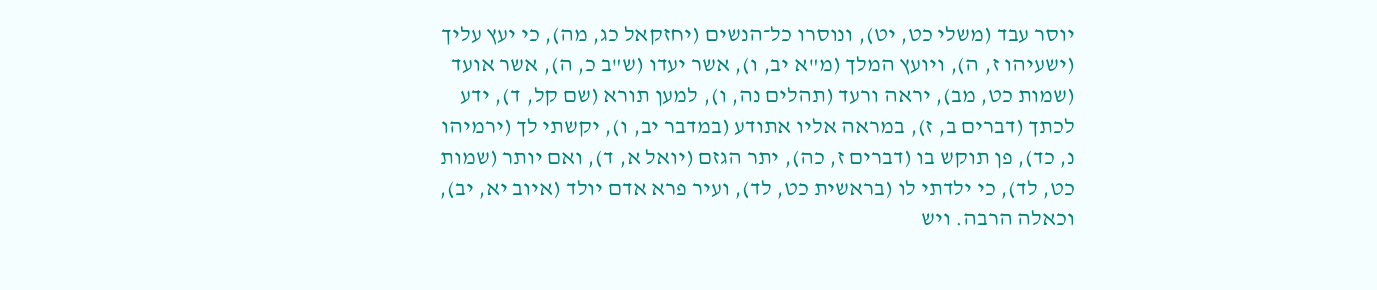יוסר עבד (משלי כט, יט), ונוסרו כל־הנשים (יחזקאל כג, מה), כי יעץ עליך (ישעיהו ז, ה), ויועץ המלך (מ"א יב, ו), אשר יעדו (ש"ב כ, ה), אשר אועד (שמות כט, מב), יראה ורעד (תהלים נה, ו), למען תורא (שם קל, ד), ידע לכתך (דברים ב, ז), במראה אליו אתודע (במדבר יב, ו), יקשתי לך (ירמיהו נ, כד), פן תוקש בו (דברים ז, כה), יתר הגזם (יואל א, ד), ואם יותר (שמות כט, לד), כי ילדתי לו (בראשית כט, לד), ועיר פרא אדם יולד (איוב יא, יב), וכאלה הרבה. ויש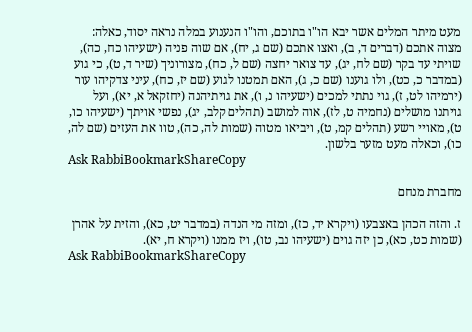מעט מיתר המלים אשר יבא הו"ו בתוכם, והו"ו הנענוע במלה נראה יסוד, כאלה: מצוה אתכם (דברים ד, ב), ואצו אתכם (שם ג, יח), אם שוה פניה (ישעיהו כח, כה), שויתי עד בקר (שם לח, יג), עד צואר יחצה (שם ל, כח), מצורוניך (שיר ד, ט), כי גוע (במדבר כ, כט), ולו גוענו (שם כ, ג), האם תמטנו לגוע (שם יז, כח), עיני צדקיהו עור (ירמיהו לט, ז), גוי נתתי למכים (ישעיהו נ, ו), את גויתיהנה (יחזקאל א, יא), ועל גויתנו מושלים (נחמיה ט, לז), אוה למושב (תהלים קלב, יג), נפשי אויתך (ישעיהו כו, ט), מאויי רשע (תהלים קמ, ט), ויביאו מטוה (שמות לה, כה), טוו את העזים (שם לה, כו), וכאלה מעט מזער בלשון.
Ask RabbiBookmarkShareCopy

מחברת מנחם

ז. והזה הכהן באצבעו (ויקרא יד, כז), ומזה מי הנדה (במדבר יט, כא), והזית על אהרן (שמות כט, כא), כן יזה גוים (ישעיהו נב, טו), ויז ממנו (ויקרא ח, יא).
Ask RabbiBookmarkShareCopy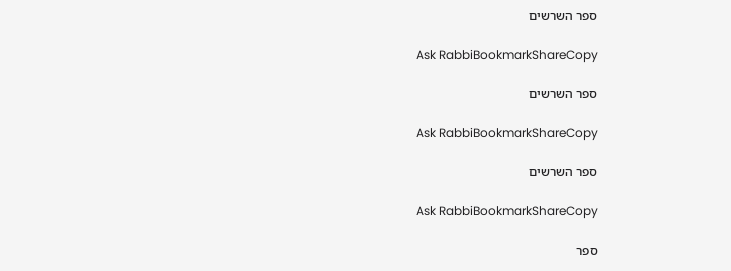ספר השרשים

Ask RabbiBookmarkShareCopy

ספר השרשים

Ask RabbiBookmarkShareCopy

ספר השרשים

Ask RabbiBookmarkShareCopy

ספר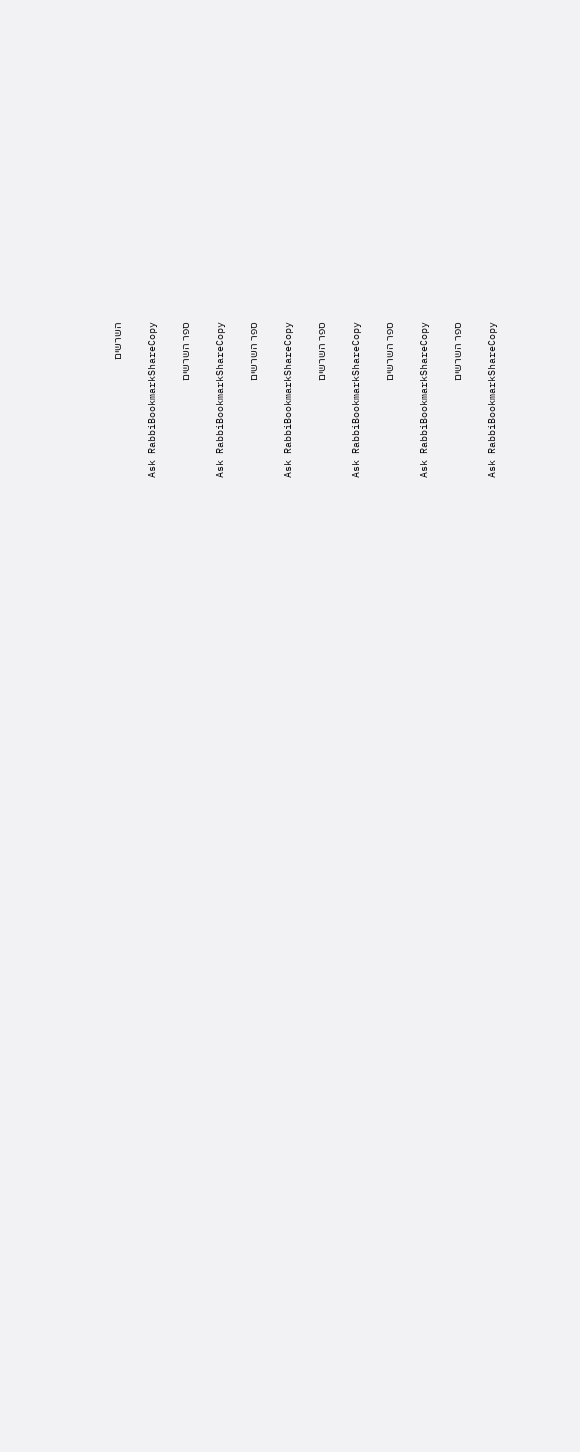השרשים

Ask RabbiBookmarkShareCopy

ספר השרשים

Ask RabbiBookmarkShareCopy

ספר השרשים

Ask RabbiBookmarkShareCopy

ספר השרשים

Ask RabbiBookmarkShareCopy

ספר השרשים

Ask RabbiBookmarkShareCopy

ספר השרשים

Ask RabbiBookmarkShareCopy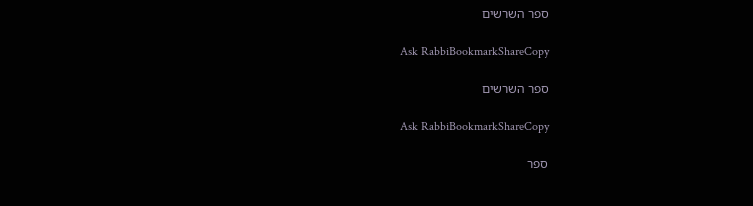ספר השרשים

Ask RabbiBookmarkShareCopy

ספר השרשים

Ask RabbiBookmarkShareCopy

ספר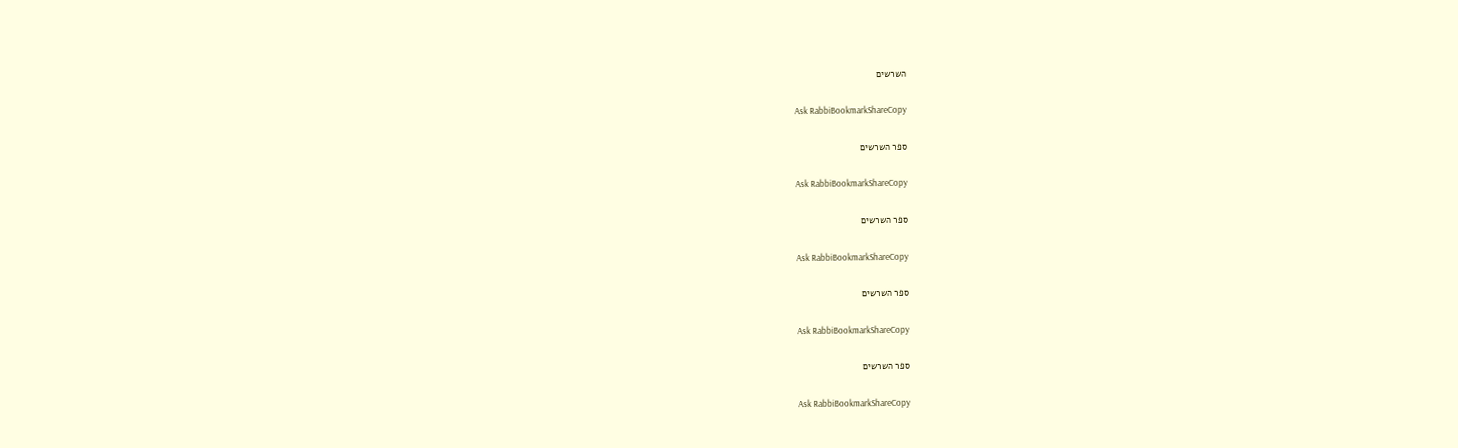השרשים

Ask RabbiBookmarkShareCopy

ספר השרשים

Ask RabbiBookmarkShareCopy

ספר השרשים

Ask RabbiBookmarkShareCopy

ספר השרשים

Ask RabbiBookmarkShareCopy

ספר השרשים

Ask RabbiBookmarkShareCopy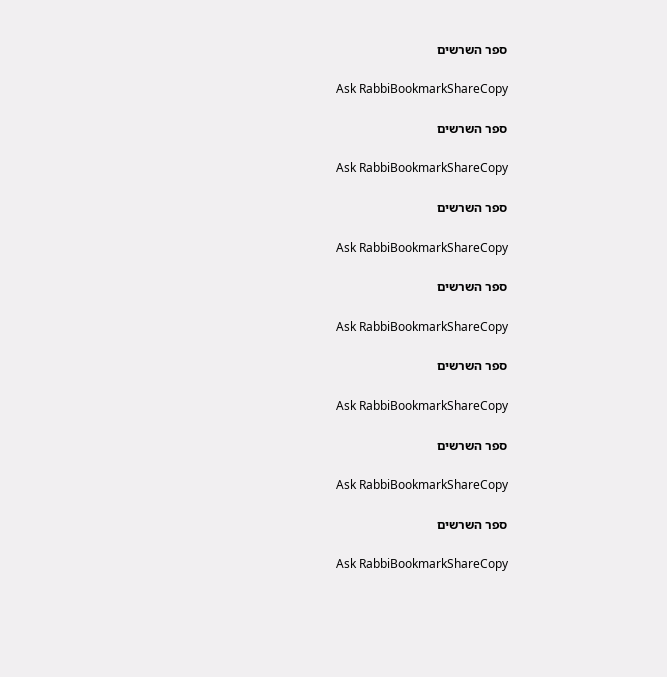ספר השרשים

Ask RabbiBookmarkShareCopy

ספר השרשים

Ask RabbiBookmarkShareCopy

ספר השרשים

Ask RabbiBookmarkShareCopy

ספר השרשים

Ask RabbiBookmarkShareCopy

ספר השרשים

Ask RabbiBookmarkShareCopy

ספר השרשים

Ask RabbiBookmarkShareCopy

ספר השרשים

Ask RabbiBookmarkShareCopy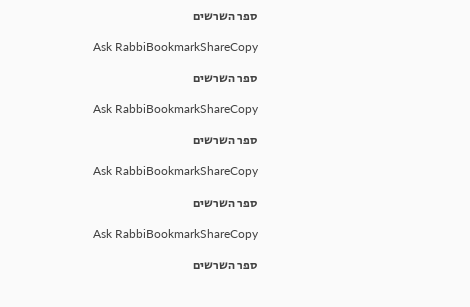ספר השרשים

Ask RabbiBookmarkShareCopy

ספר השרשים

Ask RabbiBookmarkShareCopy

ספר השרשים

Ask RabbiBookmarkShareCopy

ספר השרשים

Ask RabbiBookmarkShareCopy

ספר השרשים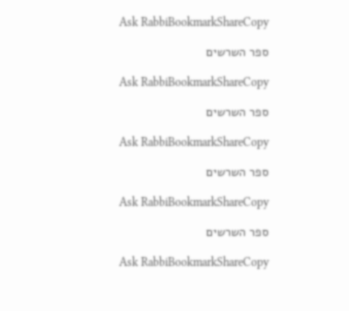Ask RabbiBookmarkShareCopy

ספר השרשים

Ask RabbiBookmarkShareCopy

ספר השרשים

Ask RabbiBookmarkShareCopy

ספר השרשים

Ask RabbiBookmarkShareCopy

ספר השרשים

Ask RabbiBookmarkShareCopy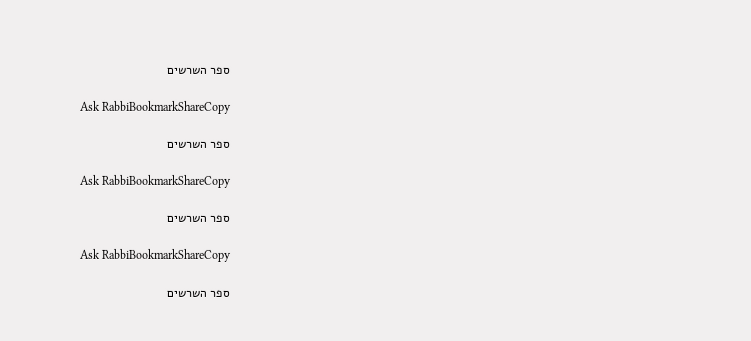ספר השרשים

Ask RabbiBookmarkShareCopy

ספר השרשים

Ask RabbiBookmarkShareCopy

ספר השרשים

Ask RabbiBookmarkShareCopy

ספר השרשים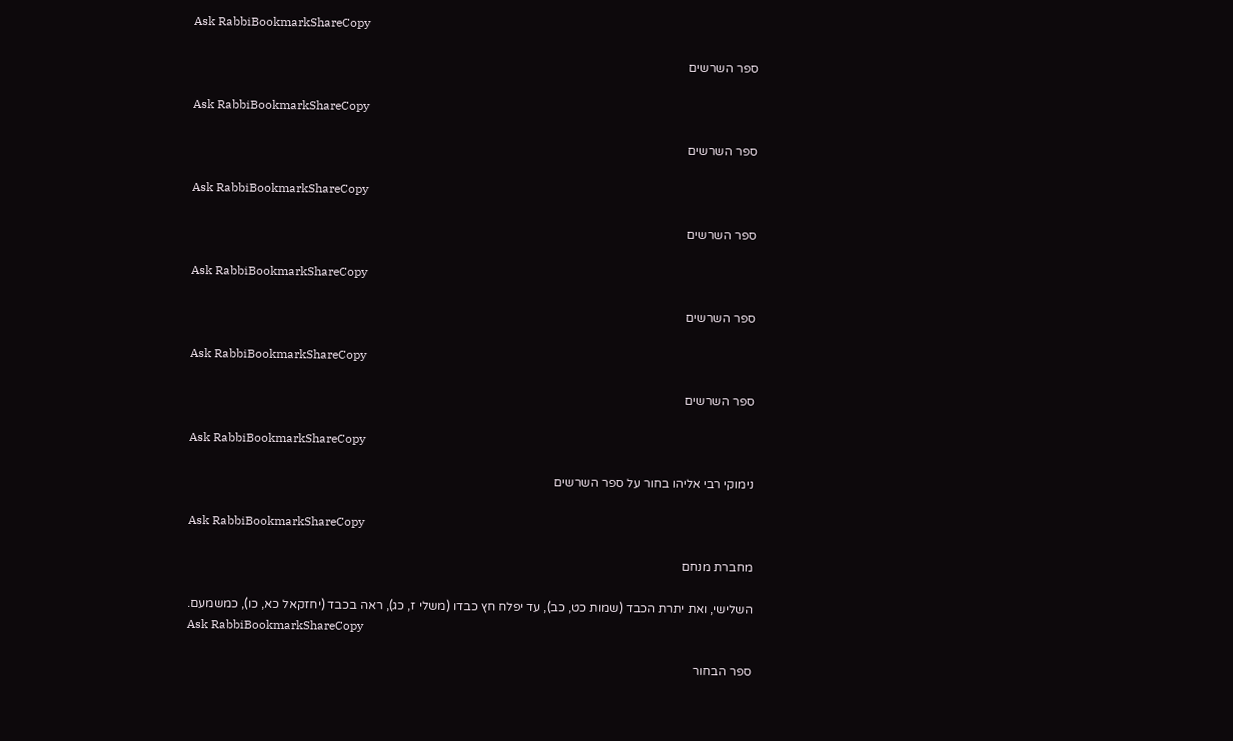Ask RabbiBookmarkShareCopy

ספר השרשים

Ask RabbiBookmarkShareCopy

ספר השרשים

Ask RabbiBookmarkShareCopy

ספר השרשים

Ask RabbiBookmarkShareCopy

ספר השרשים

Ask RabbiBookmarkShareCopy

ספר השרשים

Ask RabbiBookmarkShareCopy

נימוקי רבי אליהו בחור על ספר השרשים

Ask RabbiBookmarkShareCopy

מחברת מנחם

השלישי, ואת יתרת הכבד (שמות כט, כב), עד יפלח חץ כבדו (משלי ז, כג), ראה בכבד (יחזקאל כא, כו), כמשמעם.
Ask RabbiBookmarkShareCopy

ספר הבחור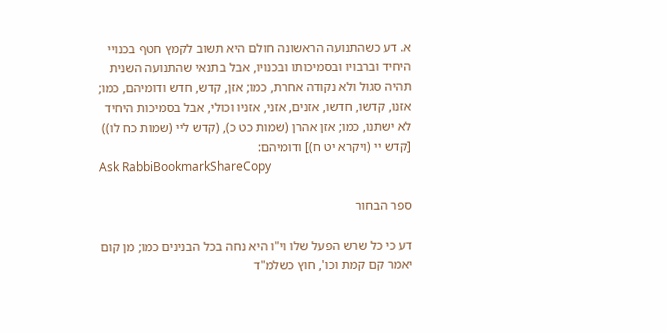א. דע כשהתנועה הראשונה חולם היא תשוב לקמץ חטף בכנויי היחיד וברבויו ובסמיכותו ובכנויו, אבל בתנאי שהתנועה השנית תהיה סגול ולא נקודה אחרת, כמו; אזן, קדש, חדש ודומיהם, כמו; אזנו, קדשו, חדשו, אזנים, אזני, אזניו וכולי, אבל בסמיכות היחיד לא ישתנו, כמו; אזן אהרן (שמות כט כ), (קדש ליי (שמות כח לו)) [קדש יי (ויקרא יט ח)] ודומיהם:
Ask RabbiBookmarkShareCopy

ספר הבחור

דע כי כל שרש הפעל שלו וי"ו היא נחה בכל הבנינים כמו; מן קום יאמר קם קמת וכו', חוץ כשלמ"ד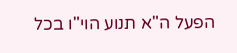הפעל ה"א תנוע הוי"ו בכל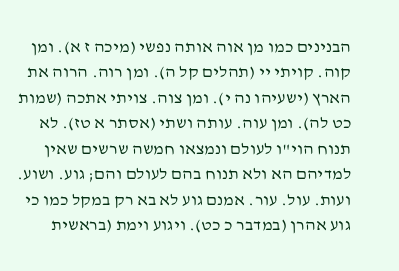הבנינים כמו מן אוה אותה נפשי (מיכה ז א). ומן קוה. קויתי יי (תהלים קל ה). ומן רוה. הרוה את הארץ (ישעיהו נה י). ומן צוה. צויתי אתכה (שמות כט לה). ומן עוה. עותה ושתי (אסתר א טז). לא תנוח הוי"ו לעולם ונמצאו חמשה שרשים שאין למדיהם הא ולא תנוח בהם לעולם והם; גוע. ושוע. ועות. עול. עור. אמנם גוע לא בא רק במקל כמו כי גוע אהרן (במדבר כ כט). ויגוע וימת (בראשית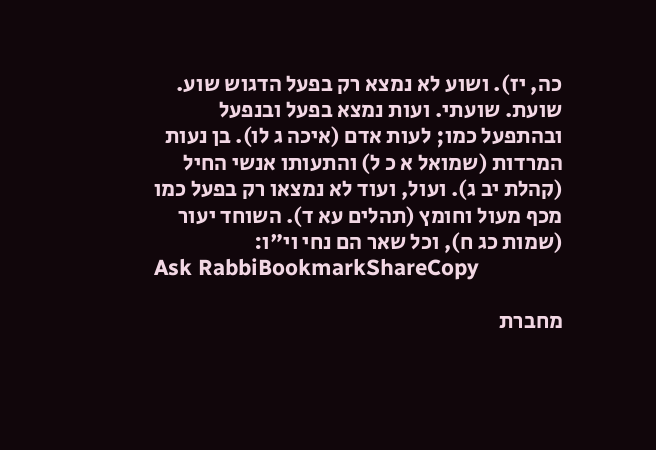כה, יז). ושוע לא נמצא רק בפעל הדגוש שוע. שועת. שועתי. ועות נמצא בפעל ובנפעל ובהתפעל כמו; לעות אדם (איכה ג לו). בן נעות המרדות (שמואל א כ ל) והתעותו אנשי החיל (קהלת יב ג). ועול, ועוד לא נמצאו רק בפעל כמו מכף מעול וחומץ (תהלים עא ד). השוחד יעור (שמות כג ח), וכל שאר הם נחי וי"ו:
Ask RabbiBookmarkShareCopy

מחברת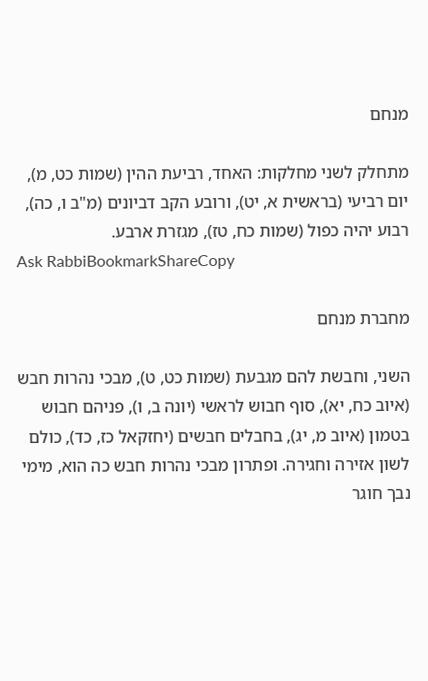מנחם

מתחלק לשני מחלקות: האחד, רביעת ההין (שמות כט, מ), יום רביעי (בראשית א, יט), ורובע הקב דביונים (מ"ב ו, כה), רבוע יהיה כפול (שמות כח, טז), מגזרת ארבע.
Ask RabbiBookmarkShareCopy

מחברת מנחם

השני, וחבשת להם מגבעת (שמות כט, ט), מבכי נהרות חבש (איוב כח, יא), סוף חבוש לראשי (יונה ב, ו), פניהם חבוש בטמון (איוב מ, יג), בחבלים חבשים (יחזקאל כז, כד), כולם לשון אזירה וחגירה. ופתרון מבכי נהרות חבש כה הוא, מימי נבך חוגר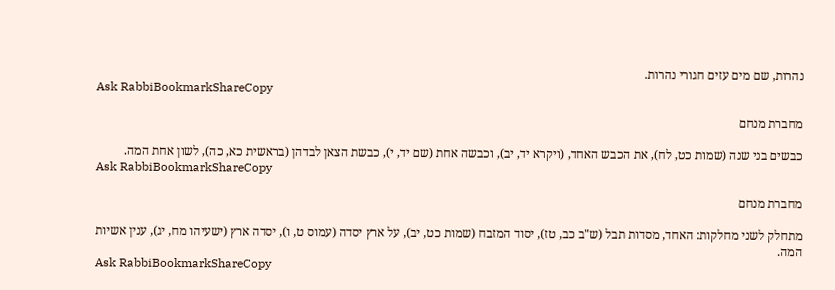נהרות, שם מים עזים חגורי נהרות.
Ask RabbiBookmarkShareCopy

מחברת מנחם

כבשים בני שנה (שמות כט, לח), את הכבש האחד, (ויקרא יד, יב), וכבשה אחת (שם יד, י), כבשת הצאן לבדהן (בראשית כא, כה), לשון אחת המה.
Ask RabbiBookmarkShareCopy

מחברת מנחם

מתחלק לשני מחלקות: האחד, מסדות תבל (ש"ב כב, טז), יסוד המזבח (שמות כט, יב), על ארץ יסדה (עמוס ט, ו), יסדה ארץ (ישעיהו מח, יג), ענין אשיות המה.
Ask RabbiBookmarkShareCopy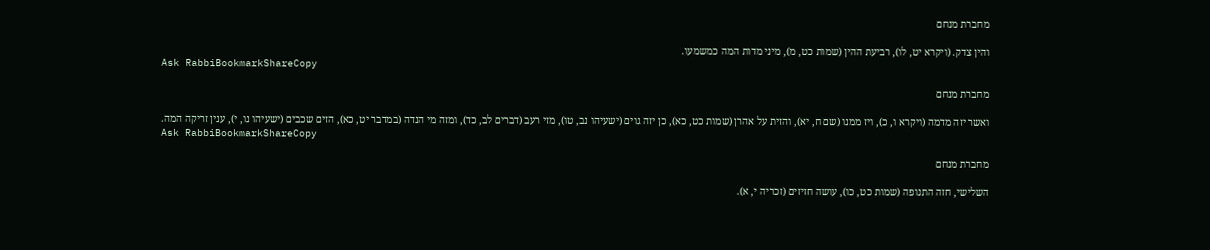מחברת מנחם

והין צדק. (ויקרא יט, לו), רביעת ההין (שמות כט, מ), מיני מדות המה כמשמעו.
Ask RabbiBookmarkShareCopy

מחברת מנחם

ואשר יזה מדמה (ויקרא ו, כ), ויז ממנו (שם ח, יא), והזית על אהרן (שמות כט, כא), כן יזה גוים (ישעיהו נב, טו), מזי רעב (דברים לב, כד), ומזה מי הנדה (במדבר יט, כא), הזים שכבים (ישעיהו נו, י), ענין זריקה המה.
Ask RabbiBookmarkShareCopy

מחברת מנחם

השלישי, חזה התנופה (שמות כט, כו), עושה חזיזים (זכריה י, א).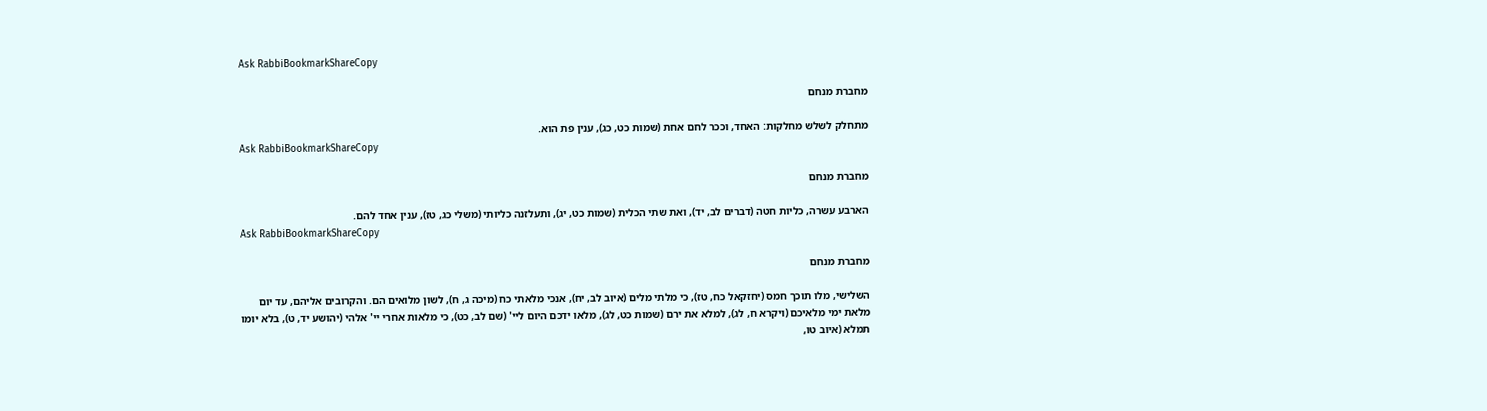Ask RabbiBookmarkShareCopy

מחברת מנחם

מתחלק לשלש מחלקות: האחד, וככר לחם אחת (שמות כט, כג), ענין פת הוא.
Ask RabbiBookmarkShareCopy

מחברת מנחם

הארבע עשרה, כליות חטה (דברים לב, יד), ואת שתי הכלית (שמות כט, יג), ותעלזנה כליותי (משלי כג, טז), ענין אחד להם.
Ask RabbiBookmarkShareCopy

מחברת מנחם

השלישי, מלו תוכך חמס (יחזקאל כח, טז), כי מלתי מלים (איוב לב, יח), אנכי מלאתי כח (מיכה ג, ח), לשון מלואים הם. והקרובים אליהם, עד יום מלאת ימי מלאיכם (ויקרא ח, לג), למלא את ירם (שמות כט, לג), מלאו ידכם היום ליי' (שם לב, כט), כי מלאות אחרי יי' אלהי (יהושע יד, ט), בלא יומו תמלא (איוב טו,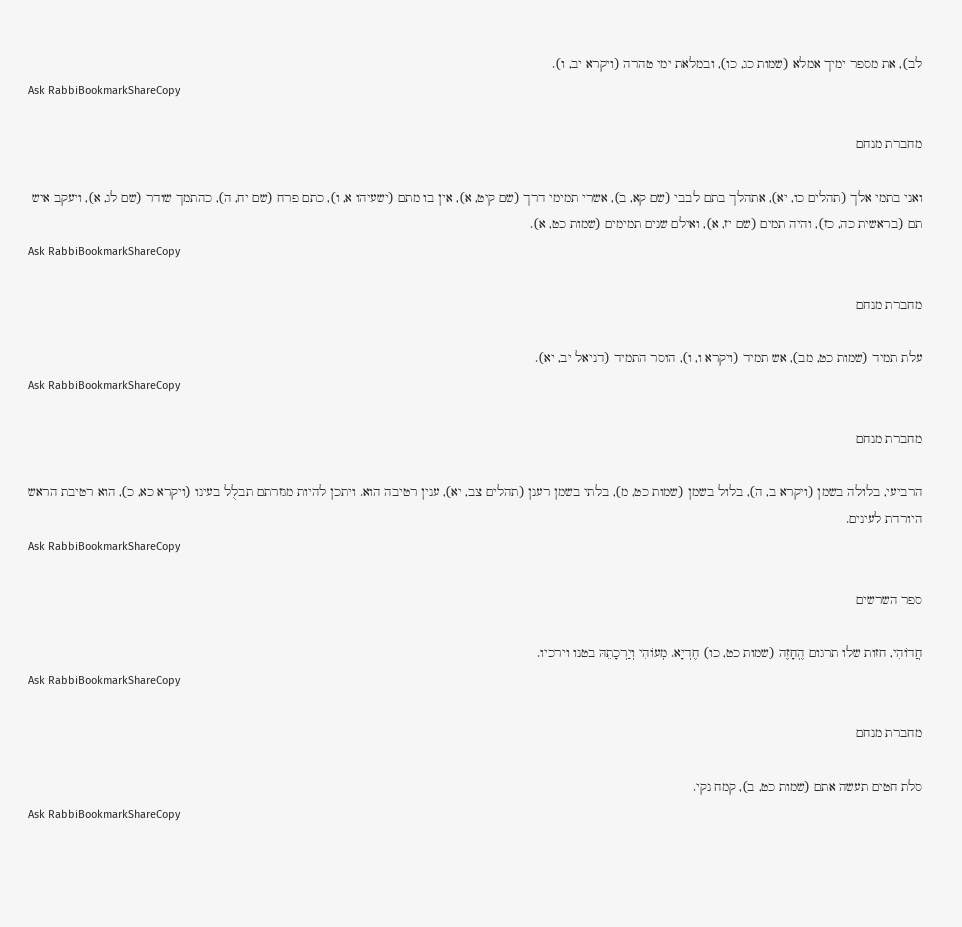לב), את מספר ימיך אמלא (שמות כג, כו), ובמלאת ימי טהרה (ויקרא יב, ו).
Ask RabbiBookmarkShareCopy

מחברת מנחם

ואני בתמי אלך (תהלים כו, יא), אתהלך בתם לבבי (שם קא, ב), אשרי תמימי דרך (שם קיט, א), אין בו מתם (ישעיהו א, ו), כתם פרח (שם יח, ה), כהתמך שודר (שם לג, א), ויעקב איש תם (בראשית כה, כז), והיה תמים (שם יז, א), ואילם שנים תמימים (שמות כט, א).
Ask RabbiBookmarkShareCopy

מחברת מנחם

עלת תמיד (שמות כט, מב), אש תמיד (ויקרא ו, ו), הוסר התמיד (דניאל יב, יא).
Ask RabbiBookmarkShareCopy

מחברת מנחם

הרביעי, בלולה בשמן (ויקרא ב, ה), בלול בשמן (שמות כט, מ), בלתי בשמן רענן (תהלים צב, יא), ענין רטיבה הוא. ויתכן להיות מגזרתם תבלֻל בעינו (ויקרא כא, כ), הוא רטיבת הראש היורדת לעינים.
Ask RabbiBookmarkShareCopy

ספר השרשים

חֲדוֹהִי, חזות שלו תרגום הֶֽחָזֶה (שמות כט, כו) חֶדְיָא. מְעוֹהִי וְיַרְכָתֵהּ בטנו וירכיו.
Ask RabbiBookmarkShareCopy

מחברת מנחם

סלת חטים תעשה אתם (שמות כט, ב), קמח נקי.
Ask RabbiBookmarkShareCopy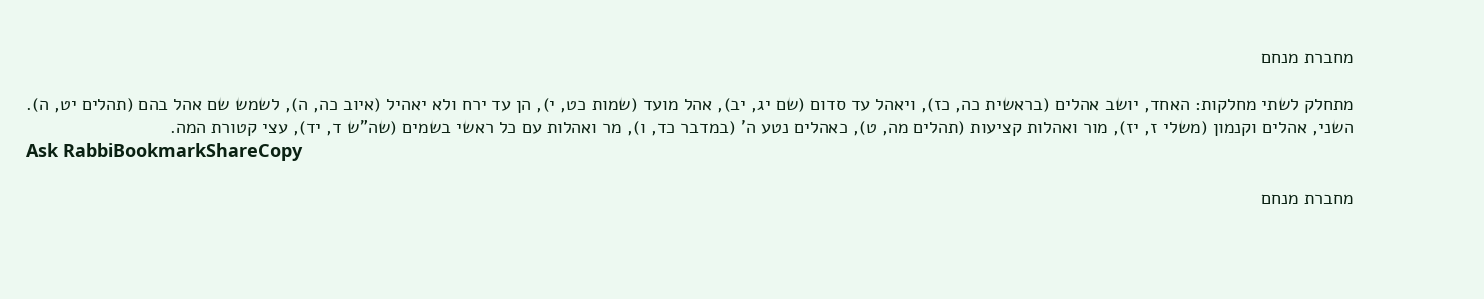מחברת מנחם

מתחלק לשתי מחלקות: האחד, יושב אהלים (בראשית כה, כז), ויאהל עד סדום (שם יג, יב), אהל מועד (שמות כט, י), הן עד ירח ולא יאהיל (איוב כה, ה), לשמש שם אהל בהם (תהלים יט, ה). השני, אהלים וקנמון (משלי ז, יז), מור ואהלות קציעות (תהלים מה, ט), כאהלים נטע ה' (במדבר כד, ו), מר ואהלות עם כל ראשי בשמים (שה"ש ד, יד), עצי קטורת המה.
Ask RabbiBookmarkShareCopy

מחברת מנחם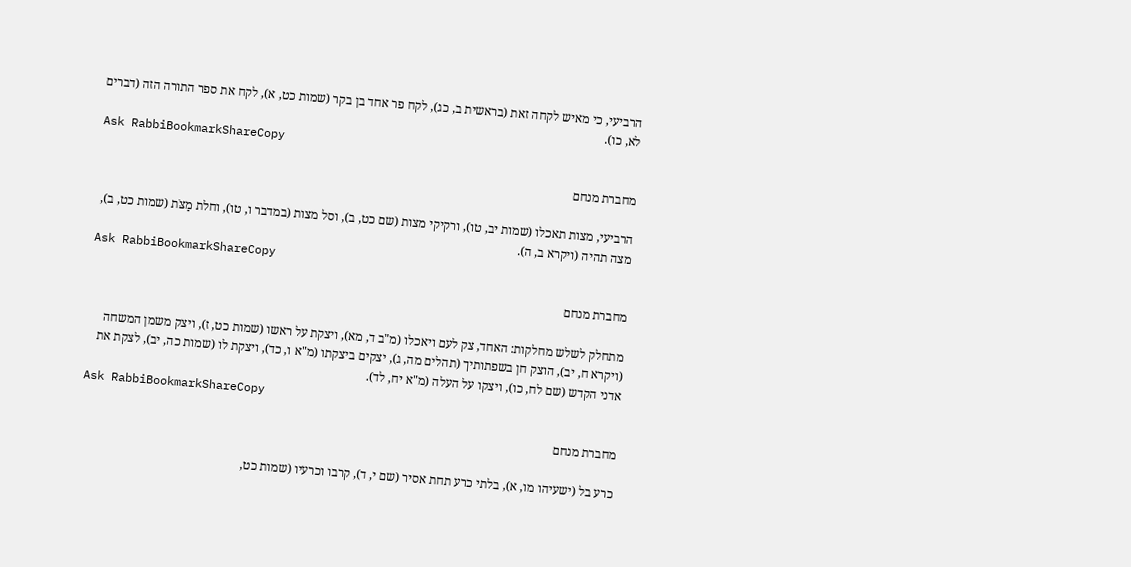הרביעי, כי מאיש לקחה זאת (בראשית ב, כג), לקח פר אחד בן בקר (שמות כט, א), לקח את ספר התורה הזה (דברים לא, כו).
Ask RabbiBookmarkShareCopy

מחברת מנחם

הרביעי, מצות תאכלו (שמות יב, טו), ורקיקי מצות (שם כט, ב), וסל מצות (במדבר ו, טו), וחלת מַצֹּת (שמות כט, ב), מצה תהיה (ויקרא ב, ה).
Ask RabbiBookmarkShareCopy

מחברת מנחם

מתחלק לשלש מחלקות: האחד, צק לעם ויאכלו (מ"ב ד, מא), ויצקת על ראשו (שמות כט, ז), ויצק משמן המשחה (ויקרא ח, יב), הוצק חן בשפתותיך (תהלים מה, ג), יצקים ביצקתו (מ"א ו, כד), ויצקת לו (שמות כה, יב), לצקת את אדני הקדש (שם לח, כו), ויצקו על העלה (מ"א יח, לד).
Ask RabbiBookmarkShareCopy

מחברת מנחם

כרע בל (ישעיהו מו, א), בלתי כרע תחת אסיר (שם י, ד), קרבו וכרעיו (שמות כט,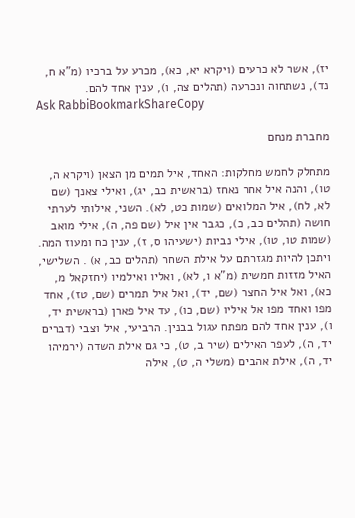יז), אשר לא כרעים (ויקרא יא, כא), מכרע על ברכיו (מ"א ח, נד), נשתחוה ונכרעה (תהלים צה, ו), ענין אחד להם.
Ask RabbiBookmarkShareCopy

מחברת מנחם

מתחלק לחמש מחלקות: האחד, איל תמים מן הצאן (ויקרא ה, טו), והנה איל אחר נאחז (בראשית כב, יג), ואילי צאנך (שם לא, לח), איל המלואים (שמות כט, לא). השני, אילותי לערתי חושה (תהלים כב, כ), כגבר אין איל (שם פה, ה), אילי מואב (שמות טו, טו), אילי נביות (ישעיהו ס, ז), ענין כח ומעוז המה. ויתכן להיות מגזרתם על אילת השחר (תהלים כב, א) . השלישי, האיל מזזות חמשית (מ"א ו, לא), ואליו ואילמיו (יחזקאל מ, כא), ואל איל החצר (שם, יד), ואל איל תמרים (שם, טז), אחד מפו ואחד מפו אל איליו (שם, כו), עד איל פארן (בראשית יד, ו), ענין אחד להם מפתח עגול בבנין. הרביעי, איל וצבי (דברים יד, ה), לעפר האילים (שיר ב, ט), כי גם אילת השדה (ירמיהו יד, ה), אילת אהבים (משלי ה, ט), אילה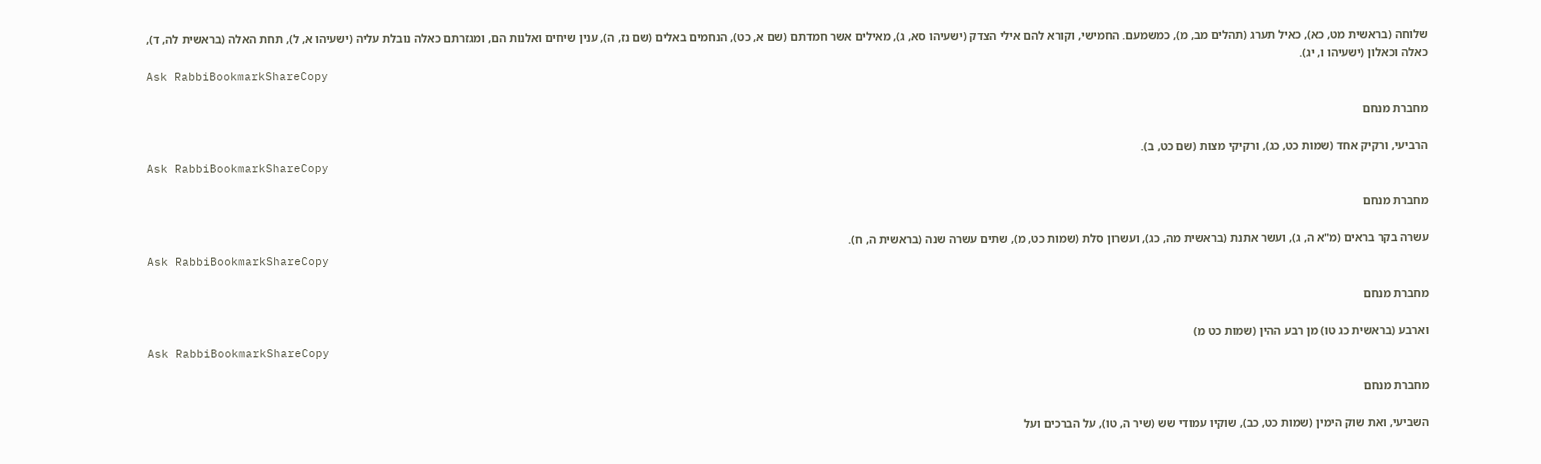שלוחה (בראשית מט, כא), כאיל תערג (תהלים מב, מ), כמשמעם. החמישי, וקורא להם אילי הצדק (ישעיהו סא, ג), מאילים אשר חמדתם (שם א, כט), הנחמים באלים (שם נז, ה), ענין שיחים ואלנות הם, ומגזרתם כאלה נובלת עליה (ישעיהו א, ל), תחת האלה (בראשית לה, ד), כאלה וכאלון (ישעיהו ו, יג).
Ask RabbiBookmarkShareCopy

מחברת מנחם

הרביעי, ורקיק אחד (שמות כט, כג), ורקיקי מצות (שם כט, ב).
Ask RabbiBookmarkShareCopy

מחברת מנחם

עשרה בקר בראים (מ"א ה, ג), ועשר אתנת (בראשית מה, כג), ועשרון סלת (שמות כט, מ), שתים עשרה שנה (בראשית ה, ח).
Ask RabbiBookmarkShareCopy

מחברת מנחם

וארבע (בראשית כג טו) מן רבע ההין (שמות כט מ)
Ask RabbiBookmarkShareCopy

מחברת מנחם

השביעי, ואת שוק הימין (שמות כט, כב), שוקיו עמודי שש (שיר ה, טו), על הברכים ועל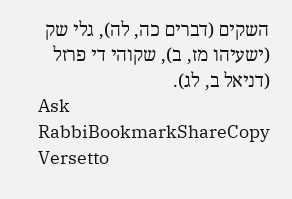השקים (דברים כה, לה), גלי שק (ישעיהו מז, ב), שקוהי די פרזל (דניאל ב, לג).
Ask RabbiBookmarkShareCopy
Versetto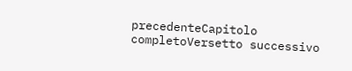precedenteCapitolo completoVersetto successivo